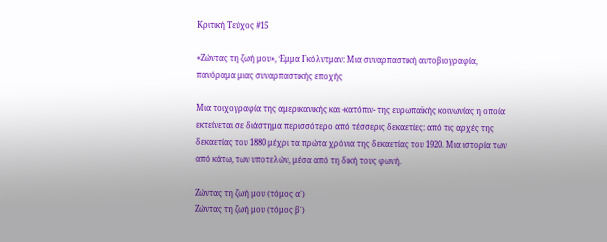Κριτική Τεύχος #15

«Ζώντας τη ζωή μου», Έμμα Γκόλντμαν: Μια συναρπαστική αυτοβιογραφία, πανόραμα μιας συναρπαστικής εποχής

Μια τοιχογραφία της αμερικανικής και -κατόπιν- της ευρωπαϊκής κοινωνίας η οποία εκτείνεται σε διάστημα περισσότερο από τέσσερις δεκαετίες: από τις αρχές της δεκαετίας του 1880 μέχρι τα πρώτα χρόνια της δεκαετίας του 1920. Μια ιστορία των από κάτω, των υποτελών, μέσα από τη δική τους φωνή.

Ζώντας τη ζωή μου (τόμος α΄)
Ζώντας τη ζωή μου (τόμος β΄)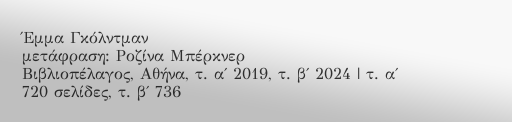Έμμα Γκόλντμαν
μετάφραση: Ροζίνα Μπέρκνερ
Βιβλιοπέλαγος, Αθήνα, τ. α΄ 2019, τ. β΄ 2024 | τ. α΄ 720 σελίδες, τ. β΄ 736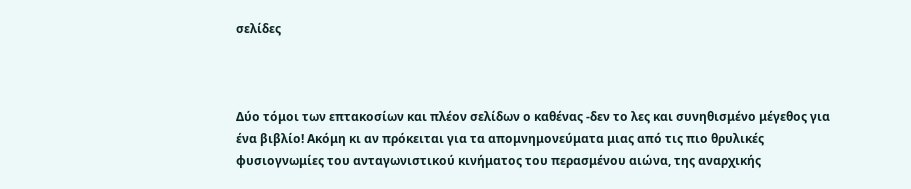σελίδες



Δύο τόμοι των επτακοσίων και πλέον σελίδων ο καθένας -δεν το λες και συνηθισμένο μέγεθος για ένα βιβλίο! Ακόμη κι αν πρόκειται για τα απομνημονεύματα μιας από τις πιο θρυλικές φυσιογνωμίες του ανταγωνιστικού κινήματος του περασμένου αιώνα, της αναρχικής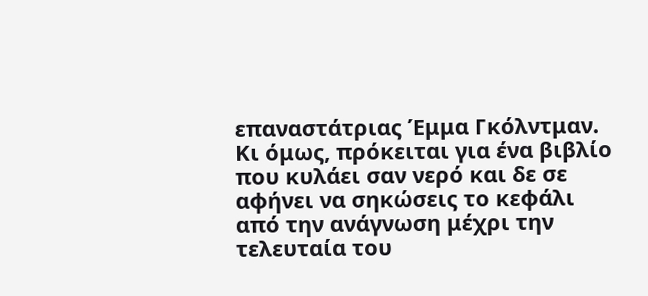επαναστάτριας Έμμα Γκόλντμαν. Κι όμως, πρόκειται για ένα βιβλίο που κυλάει σαν νερό και δε σε αφήνει να σηκώσεις το κεφάλι από την ανάγνωση μέχρι την τελευταία του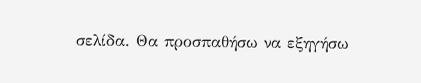σελίδα. Θα προσπαθήσω να εξηγήσω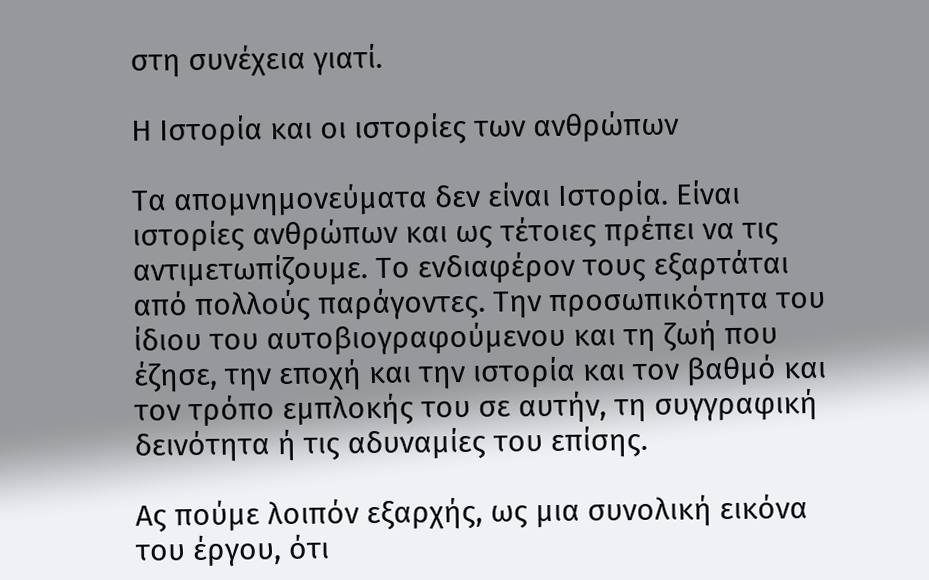στη συνέχεια γιατί.

Η Ιστορία και οι ιστορίες των ανθρώπων

Τα απομνημονεύματα δεν είναι Ιστορία. Είναι ιστορίες ανθρώπων και ως τέτοιες πρέπει να τις αντιμετωπίζουμε. Το ενδιαφέρον τους εξαρτάται από πολλούς παράγοντες. Την προσωπικότητα του ίδιου του αυτοβιογραφούμενου και τη ζωή που έζησε, την εποχή και την ιστορία και τον βαθμό και τον τρόπο εμπλοκής του σε αυτήν, τη συγγραφική δεινότητα ή τις αδυναμίες του επίσης.

Ας πούμε λοιπόν εξαρχής, ως μια συνολική εικόνα του έργου, ότι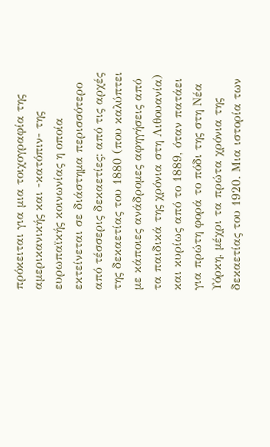πρόκειται για μια τοιχογραφία της αμερικανικής και -κατόπιν- της ευρωπαϊκής κοινωνίας η οποία εκτείνεται σε διάστημα περισσότερο από τέσσερις δεκαετίες: από τις αρχές της δεκαετίας του 1880 (που καλύπτει με κάποιες ανάδρομες αφηγήσεις από τα παιδικά της χρόνια στη Λιθουανία) και κυρίως από το 1889, όταν πατάει για πρώτη φορά το πόδι της στη Νέα Υόρκη, μέχρι τα πρώτα χρόνια της δεκαετίας του 1920. Μια ιστορία των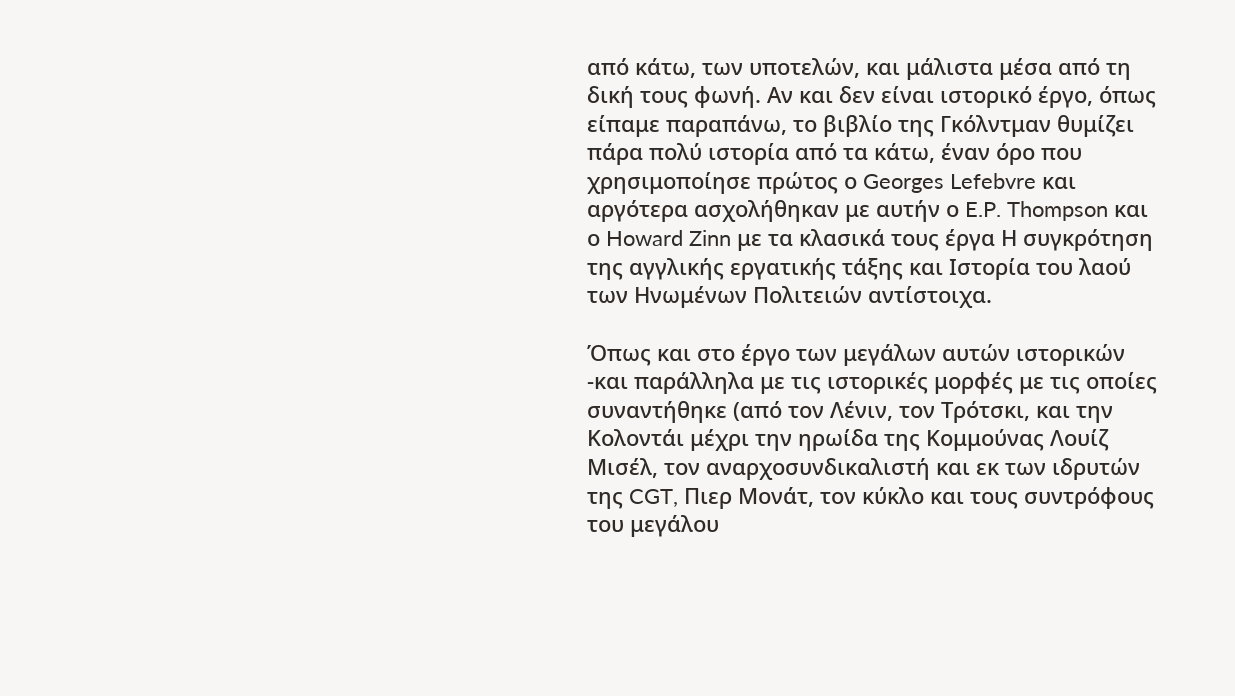από κάτω, των υποτελών, και μάλιστα μέσα από τη δική τους φωνή. Αν και δεν είναι ιστορικό έργο, όπως είπαμε παραπάνω, το βιβλίο της Γκόλντμαν θυμίζει πάρα πολύ ιστορία από τα κάτω, έναν όρο που χρησιμοποίησε πρώτος ο Georges Lefebvre και αργότερα ασχολήθηκαν με αυτήν ο E.P. Thompson και ο Howard Zinn με τα κλασικά τους έργα Η συγκρότηση της αγγλικής εργατικής τάξης και Ιστορία του λαού των Ηνωμένων Πολιτειών αντίστοιχα.

Όπως και στο έργο των μεγάλων αυτών ιστορικών -και παράλληλα με τις ιστορικές μορφές με τις οποίες συναντήθηκε (από τον Λένιν, τον Τρότσκι, και την Κολοντάι μέχρι την ηρωίδα της Κομμούνας Λουίζ Μισέλ, τον αναρχοσυνδικαλιστή και εκ των ιδρυτών της CGT, Πιερ Μονάτ, τον κύκλο και τους συντρόφους του μεγάλου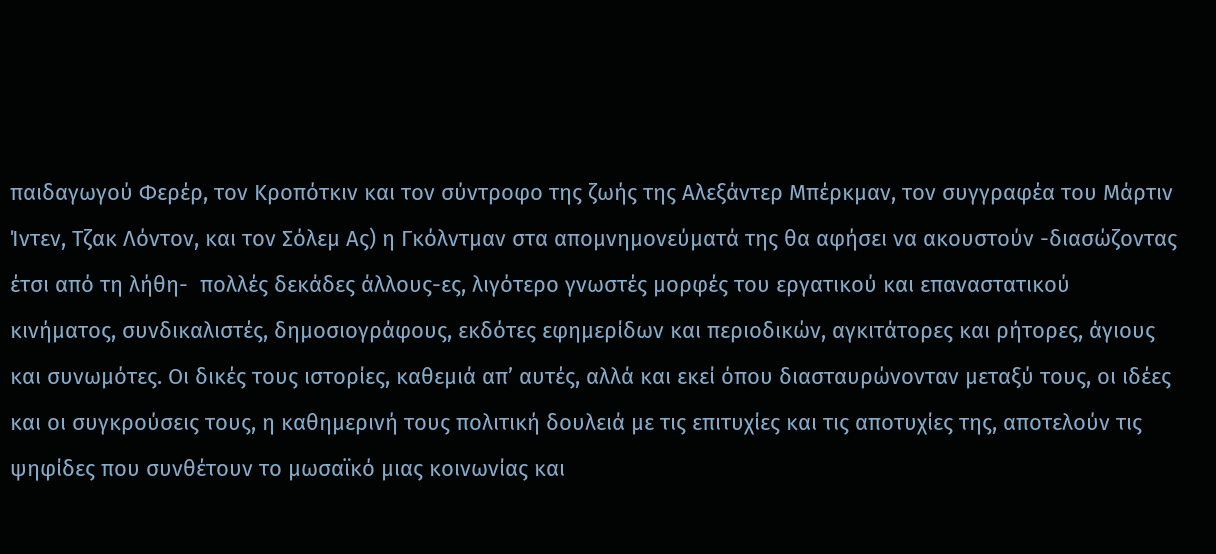παιδαγωγού Φερέρ, τον Κροπότκιν και τον σύντροφο της ζωής της Αλεξάντερ Μπέρκμαν, τον συγγραφέα του Μάρτιν Ίντεν, Τζακ Λόντον, και τον Σόλεμ Ας) η Γκόλντμαν στα απομνημονεύματά της θα αφήσει να ακουστούν -διασώζοντας έτσι από τη λήθη-  πολλές δεκάδες άλλους-ες, λιγότερο γνωστές μορφές του εργατικού και επαναστατικού κινήματος, συνδικαλιστές, δημοσιογράφους, εκδότες εφημερίδων και περιοδικών, αγκιτάτορες και ρήτορες, άγιους και συνωμότες. Οι δικές τους ιστορίες, καθεμιά απ’ αυτές, αλλά και εκεί όπου διασταυρώνονταν μεταξύ τους, οι ιδέες και οι συγκρούσεις τους, η καθημερινή τους πολιτική δουλειά με τις επιτυχίες και τις αποτυχίες της, αποτελούν τις ψηφίδες που συνθέτουν το μωσαϊκό μιας κοινωνίας και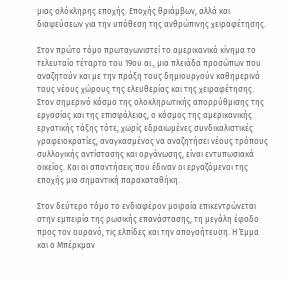μιας ολόκληρης εποχής. Εποχής θριάμβων, αλλά και διαψεύσεων για την υπόθεση της ανθρώπινης χειραφέτησης.

Στον πρώτο τόμο πρωταγωνιστεί το αμερικανικό κίνημα το τελευταίο τέταρτο του 19ου αι., μια πλειάδα προσώπων που αναζητούν και με την πράξη τους δημιουργούν καθημερινά τους νέους χώρους της ελευθερίας και της χειραφέτησης. Στον σημερινό κόσμο της ολοκληρωτικής απορρύθμισης της εργασίας και της επισφάλειας, ο κόσμος της αμερικανικής εργατικής τάξης τότε, χωρίς εδραιωμένες συνδικαλιστικές γραφειοκρατίες, αναγκασμένος να αναζητήσει νέους τρόπους συλλογικής αντίστασης και οργάνωσης, είναι εντυπωσιακά οικείος. Και οι απαντήσεις που έδιναν οι εργαζόμενοι της εποχής μια σημαντική παρακαταθήκη.

Στον δεύτερο τόμο το ενδιαφέρον μοιραία επικεντρώνεται στην εμπειρία της ρωσικής επανάστασης, τη μεγάλη έφοδο προς τον ουρανό, τις ελπίδες και την απογοήτευση. Η Έμμα και ο Μπέρκμαν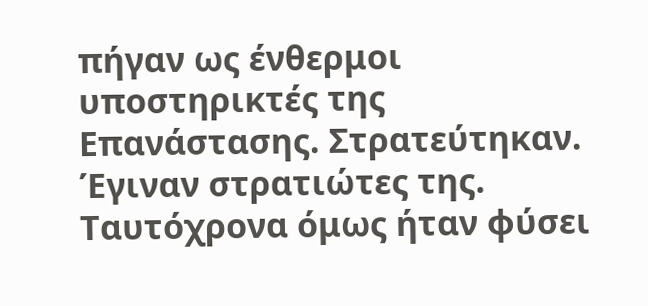πήγαν ως ένθερμοι υποστηρικτές της Επανάστασης. Στρατεύτηκαν. Έγιναν στρατιώτες της. Ταυτόχρονα όμως ήταν φύσει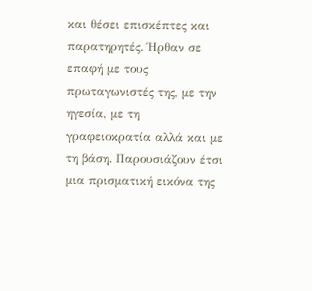και θέσει επισκέπτες και παρατηρητές. Ήρθαν σε επαφή με τους πρωταγωνιστές της, με την ηγεσία, με τη γραφειοκρατία αλλά και με τη βάση. Παρουσιάζουν έτσι μια πρισματική εικόνα της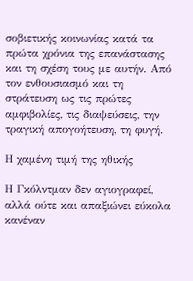σοβιετικής κοινωνίας κατά τα πρώτα χρόνια της επανάστασης και τη σχέση τους με αυτήν. Από τον ενθουσιασμό και τη στράτευση ως τις πρώτες αμφιβολίες, τις διαψεύσεις, την τραγική απογοήτευση, τη φυγή.

Η χαμένη τιμή της ηθικής

Η Γκόλντμαν δεν αγιογραφεί, αλλά ούτε και απαξιώνει εύκολα κανέναν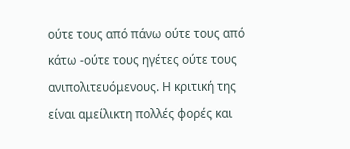ούτε τους από πάνω ούτε τους από κάτω -ούτε τους ηγέτες ούτε τους ανιπολιτευόμενους. Η κριτική της είναι αμείλικτη πολλές φορές και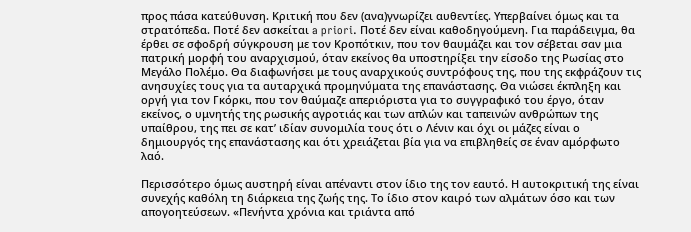προς πάσα κατεύθυνση. Κριτική που δεν (ανα)γνωρίζει αυθεντίες. Υπερβαίνει όμως και τα στρατόπεδα. Ποτέ δεν ασκείται a priori. Ποτέ δεν είναι καθοδηγούμενη. Για παράδειγμα, θα έρθει σε σφοδρή σύγκρουση με τον Κροπότκιν, που τον θαυμάζει και τον σέβεται σαν μια πατρική μορφή του αναρχισμού, όταν εκείνος θα υποστηρίξει την είσοδο της Ρωσίας στο Μεγάλο Πολέμο. Θα διαφωνήσει με τους αναρχικούς συντρόφους της, που της εκφράζουν τις ανησυχίες τους για τα αυταρχικά προμηνύματα της επανάστασης. Θα νιώσει έκπληξη και οργή για τον Γκόρκι, που τον θαύμαζε απεριόριστα για το συγγραφικό του έργο, όταν εκείνος, ο υμνητής της ρωσικής αγροτιάς και των απλών και ταπεινών ανθρώπων της υπαίθρου, της πει σε κατ’ ιδίαν συνομιλία τους ότι ο Λένιν και όχι οι μάζες είναι ο δημιουργός της επανάστασης και ότι χρειάζεται βία για να επιβληθείς σε έναν αμόρφωτο λαό.

Περισσότερο όμως αυστηρή είναι απέναντι στον ίδιο της τον εαυτό. Η αυτοκριτική της είναι συνεχής καθόλη τη διάρκεια της ζωής της. Το ίδιο στον καιρό των αλμάτων όσο και των απογοητεύσεων. «Πενήντα χρόνια και τριάντα από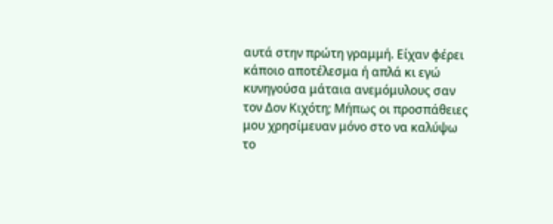αυτά στην πρώτη γραμμή. Είχαν φέρει κάποιο αποτέλεσμα ή απλά κι εγώ κυνηγούσα μάταια ανεμόμυλους σαν τον Δον Κιχότη; Μήπως οι προσπάθειες μου χρησίμευαν μόνο στο να καλύψω το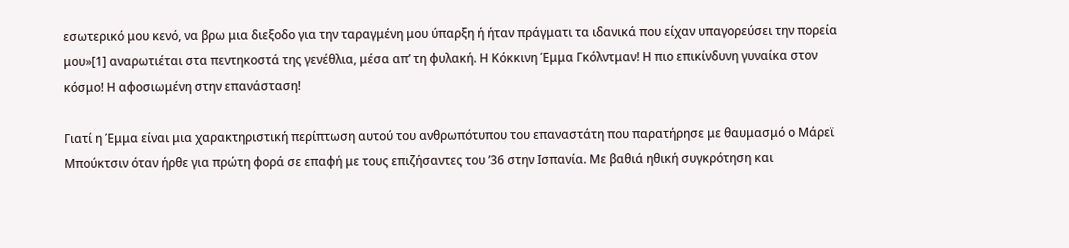εσωτερικό μου κενό, να βρω μια διεξοδο για την ταραγμένη μου ύπαρξη ή ήταν πράγματι τα ιδανικά που είχαν υπαγορεύσει την πορεία μου»[1] αναρωτιέται στα πεντηκοστά της γενέθλια, μέσα απ’ τη φυλακή. Η Κόκκινη Έμμα Γκόλντμαν! Η πιο επικίνδυνη γυναίκα στον κόσμο! Η αφοσιωμένη στην επανάσταση!

Γιατί η Έμμα είναι μια χαρακτηριστική περίπτωση αυτού του ανθρωπότυπου του επαναστάτη που παρατήρησε με θαυμασμό ο Μάρεϊ Μπούκτσιν όταν ήρθε για πρώτη φορά σε επαφή με τους επιζήσαντες του ’36 στην Ισπανία. Με βαθιά ηθική συγκρότηση και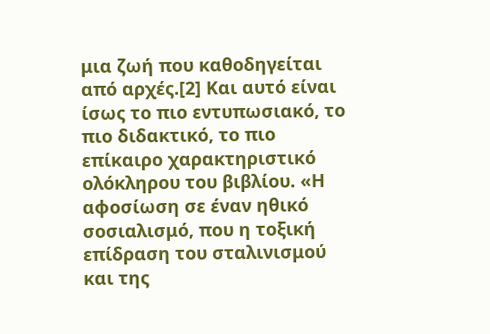μια ζωή που καθοδηγείται από αρχές.[2] Και αυτό είναι ίσως το πιο εντυπωσιακό, το πιο διδακτικό, το πιο επίκαιρο χαρακτηριστικό ολόκληρου του βιβλίου. «Η αφοσίωση σε έναν ηθικό σοσιαλισμό, που η τοξική επίδραση του σταλινισμού και της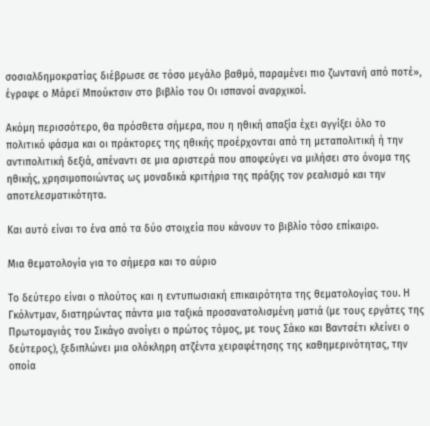σοσιαλδημοκρατίας διέβρωσε σε τόσο μεγάλο βαθμό, παραμένει πιο ζωντανή από ποτέ», έγραφε ο Μάρεϊ Μπούκτσιν στο βιβλίο του Οι ισπανοί αναρχικοί.

Ακόμη περισσότερο, θα πρόσθετα σήμερα, που η ηθική απαξία έχει αγγίξει όλο το πολιτικό φάσμα και οι πράκτορες της ηθικής προέρχονται από τη μεταπολιτική ή την αντιπολιτική δεξιά, απέναντι σε μια αριστερά που αποφεύγει να μιλήσει στο όνομα της ηθικής, χρησιμοποιώντας ως μοναδικά κριτήρια της πράξης τον ρεαλισμό και την αποτελεσματικότητα.

Και αυτό είναι το ένα από τα δύο στοιχεία που κάνουν το βιβλίο τόσο επίκαιρο.

Μια θεματολογία για το σήμερα και το αύριο

Το δεύτερο είναι ο πλούτος και η εντυπωσιακή επικαιρότητα της θεματολογίας του. Η Γκόλντμαν, διατηρώντας πάντα μια ταξικά προσανατολισμένη ματιά (με τους εργάτες της Πρωτομαγιάς του Σικάγο ανοίγει ο πρώτος τόμος, με τους Σάκο και Βαντσέτι κλείνει ο δεύτερος), ξεδιπλώνει μια ολόκληρη ατζέντα χειραφέτησης της καθημερινότητας, την οποία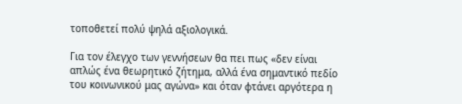τοποθετεί πολύ ψηλά αξιολογικά.

Για τον έλεγχο των γεννήσεων θα πει πως «δεν είναι απλώς ένα θεωρητικό ζήτημα, αλλά ένα σημαντικό πεδίο του κοινωνικού μας αγώνα» και όταν φτάνει αργότερα η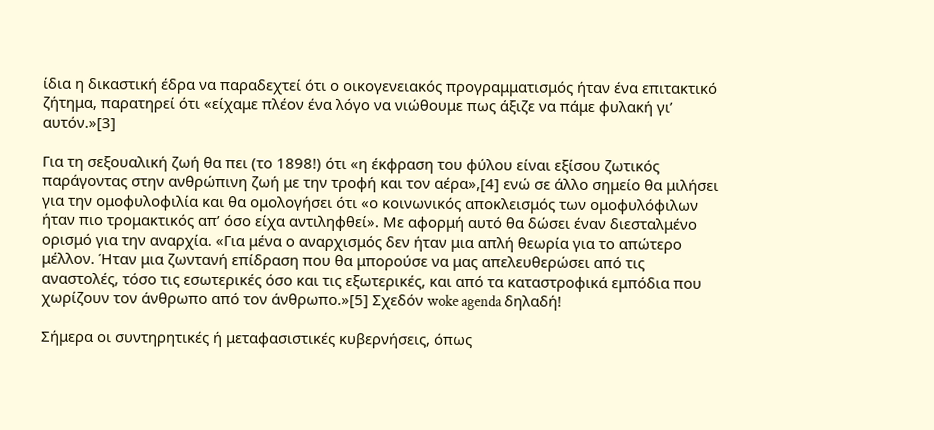ίδια η δικαστική έδρα να παραδεχτεί ότι ο οικογενειακός προγραμματισμός ήταν ένα επιτακτικό ζήτημα, παρατηρεί ότι «είχαμε πλέον ένα λόγο να νιώθουμε πως άξιζε να πάμε φυλακή γι’ αυτόν.»[3]

Για τη σεξουαλική ζωή θα πει (το 1898!) ότι «η έκφραση του φύλου είναι εξίσου ζωτικός παράγοντας στην ανθρώπινη ζωή με την τροφή και τον αέρα»,[4] ενώ σε άλλο σημείο θα μιλήσει για την ομοφυλοφιλία και θα ομολογήσει ότι «ο κοινωνικός αποκλεισμός των ομοφυλόφιλων ήταν πιο τρομακτικός απ’ όσο είχα αντιληφθεί». Με αφορμή αυτό θα δώσει έναν διεσταλμένο ορισμό για την αναρχία. «Για μένα ο αναρχισμός δεν ήταν μια απλή θεωρία για το απώτερο μέλλον. Ήταν μια ζωντανή επίδραση που θα μπορούσε να μας απελευθερώσει από τις αναστολές, τόσο τις εσωτερικές όσο και τις εξωτερικές, και από τα καταστροφικά εμπόδια που χωρίζουν τον άνθρωπο από τον άνθρωπο.»[5] Σχεδόν woke agenda δηλαδή!

Σήμερα οι συντηρητικές ή μεταφασιστικές κυβερνήσεις, όπως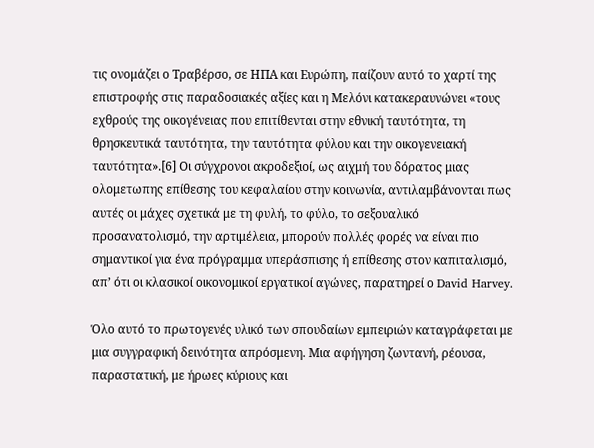τις ονομάζει ο Τραβέρσο, σε ΗΠΑ και Ευρώπη, παίζουν αυτό το χαρτί της επιστροφής στις παραδοσιακές αξίες και η Μελόνι κατακεραυνώνει «τους εχθρούς της οικογένειας που επιτίθενται στην εθνική ταυτότητα, τη θρησκευτικά ταυτότητα, την ταυτότητα φύλου και την οικογενειακή ταυτότητα».[6] Οι σύγχρονοι ακροδεξιοί, ως αιχμή του δόρατος μιας ολομετωπης επίθεσης του κεφαλαίου στην κοινωνία, αντιλαμβάνονται πως αυτές οι μάχες σχετικά με τη φυλή, το φύλο, το σεξουαλικό προσανατολισμό, την αρτιμέλεια, μπορούν πολλές φορές να είναι πιο σημαντικοί για ένα πρόγραμμα υπεράσπισης ή επίθεσης στον καπιταλισμό, απ’ ότι οι κλασικοί οικονομικοί εργατικοί αγώνες, παρατηρεί ο David Harvey.

Όλο αυτό το πρωτογενές υλικό των σπουδαίων εμπειριών καταγράφεται με μια συγγραφική δεινότητα απρόσμενη. Μια αφήγηση ζωντανή, ρέουσα, παραστατική, με ήρωες κύριους και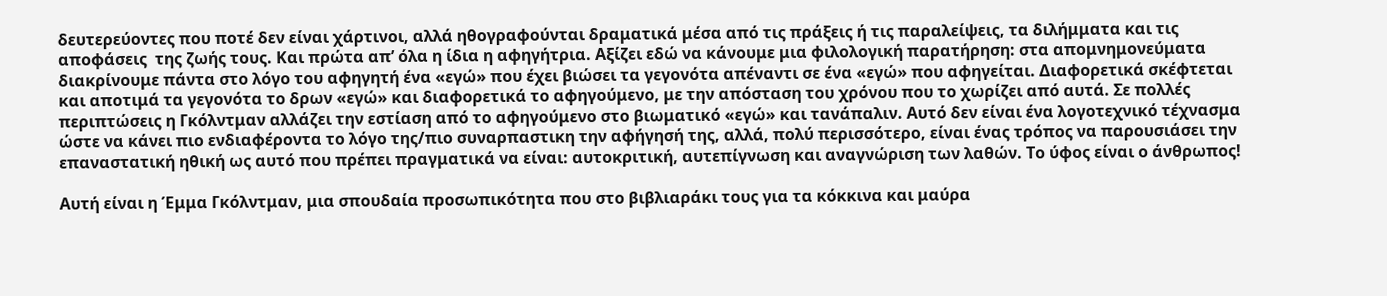δευτερεύοντες που ποτέ δεν είναι χάρτινοι, αλλά ηθογραφούνται δραματικά μέσα από τις πράξεις ή τις παραλείψεις, τα διλήμματα και τις αποφάσεις  της ζωής τους. Και πρώτα απ’ όλα η ίδια η αφηγήτρια. Αξίζει εδώ να κάνουμε μια φιλολογική παρατήρηση: στα απομνημονεύματα διακρίνουμε πάντα στο λόγο του αφηγητή ένα «εγώ» που έχει βιώσει τα γεγονότα απέναντι σε ένα «εγώ» που αφηγείται. Διαφορετικά σκέφτεται και αποτιμά τα γεγονότα το δρων «εγώ» και διαφορετικά το αφηγούμενο, με την απόσταση του χρόνου που το χωρίζει από αυτά. Σε πολλές περιπτώσεις η Γκόλντμαν αλλάζει την εστίαση από το αφηγούμενο στο βιωματικό «εγώ» και τανάπαλιν. Αυτό δεν είναι ένα λογοτεχνικό τέχνασμα ώστε να κάνει πιο ενδιαφέροντα το λόγο της/πιο συναρπαστικη την αφήγησή της, αλλά, πολύ περισσότερο, είναι ένας τρόπος να παρουσιάσει την επαναστατική ηθική ως αυτό που πρέπει πραγματικά να είναι: αυτοκριτική, αυτεπίγνωση και αναγνώριση των λαθών. Το ύφος είναι ο άνθρωπος!

Αυτή είναι η Έμμα Γκόλντμαν, μια σπουδαία προσωπικότητα που στο βιβλιαράκι τους για τα κόκκινα και μαύρα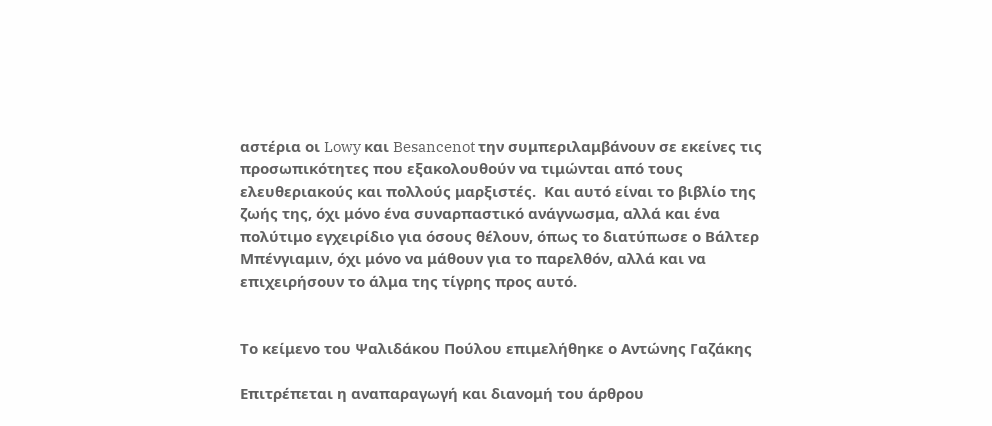αστέρια οι Lowy και Besancenot την συμπεριλαμβάνουν σε εκείνες τις προσωπικότητες που εξακολουθούν να τιμώνται από τους ελευθεριακούς και πολλούς μαρξιστές.  Και αυτό είναι το βιβλίο της ζωής της, όχι μόνο ένα συναρπαστικό ανάγνωσμα, αλλά και ένα πολύτιμο εγχειρίδιο για όσους θέλουν, όπως το διατύπωσε ο Βάλτερ Μπένγιαμιν, όχι μόνο να μάθουν για το παρελθόν, αλλά και να επιχειρήσουν το άλμα της τίγρης προς αυτό.


Το κείμενο του Ψαλιδάκου Πούλου επιμελήθηκε ο Αντώνης Γαζάκης

Επιτρέπεται η αναπαραγωγή και διανομή του άρθρου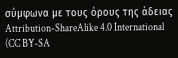σύμφωνα με τους όρους της άδειας Attribution-ShareAlike 4.0 International (CC BY-SA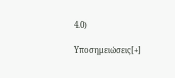4.0)

Υποσημειώσεις[+]